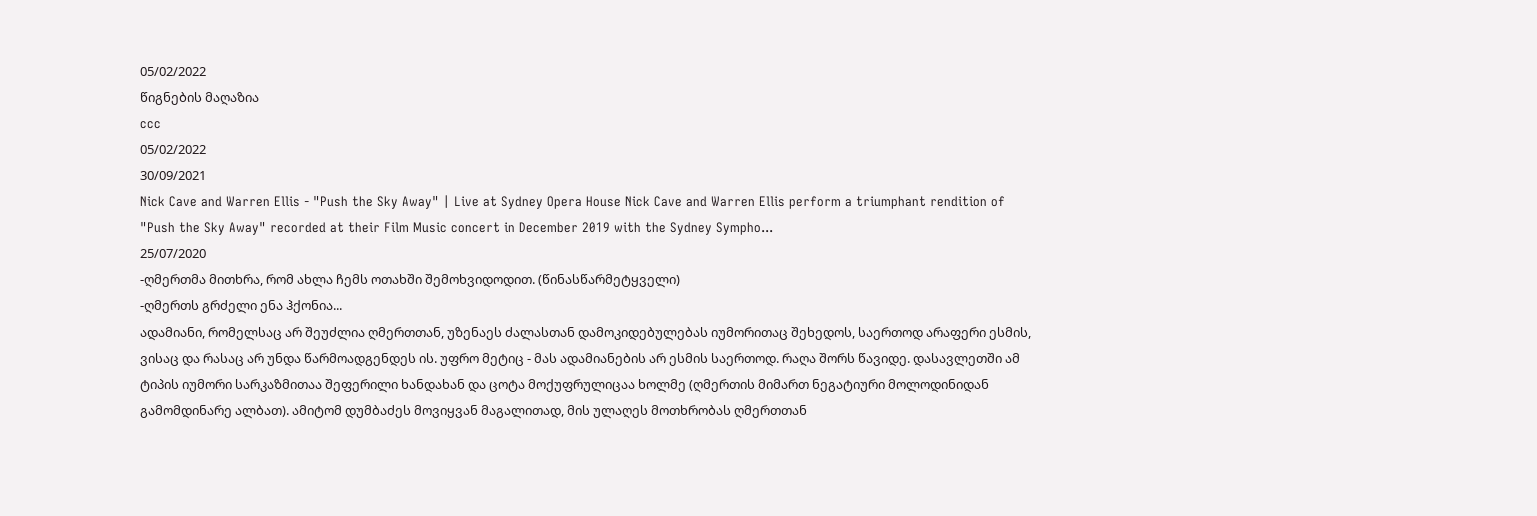05/02/2022
წიგნების მაღაზია
ccc
05/02/2022
30/09/2021
Nick Cave and Warren Ellis - "Push the Sky Away" | Live at Sydney Opera House Nick Cave and Warren Ellis perform a triumphant rendition of "Push the Sky Away" recorded at their Film Music concert in December 2019 with the Sydney Sympho...
25/07/2020
-ღმერთმა მითხრა, რომ ახლა ჩემს ოთახში შემოხვიდოდით. (წინასწარმეტყველი)
-ღმერთს გრძელი ენა ჰქონია...
ადამიანი, რომელსაც არ შეუძლია ღმერთთან, უზენაეს ძალასთან დამოკიდებულებას იუმორითაც შეხედოს, საერთოდ არაფერი ესმის, ვისაც და რასაც არ უნდა წარმოადგენდეს ის. უფრო მეტიც - მას ადამიანების არ ესმის საერთოდ. რაღა შორს წავიდე. დასავლეთში ამ ტიპის იუმორი სარკაზმითაა შეფერილი ხანდახან და ცოტა მოქუფრულიცაა ხოლმე (ღმერთის მიმართ ნეგატიური მოლოდინიდან გამომდინარე ალბათ). ამიტომ დუმბაძეს მოვიყვან მაგალითად, მის ულაღეს მოთხრობას ღმერთთან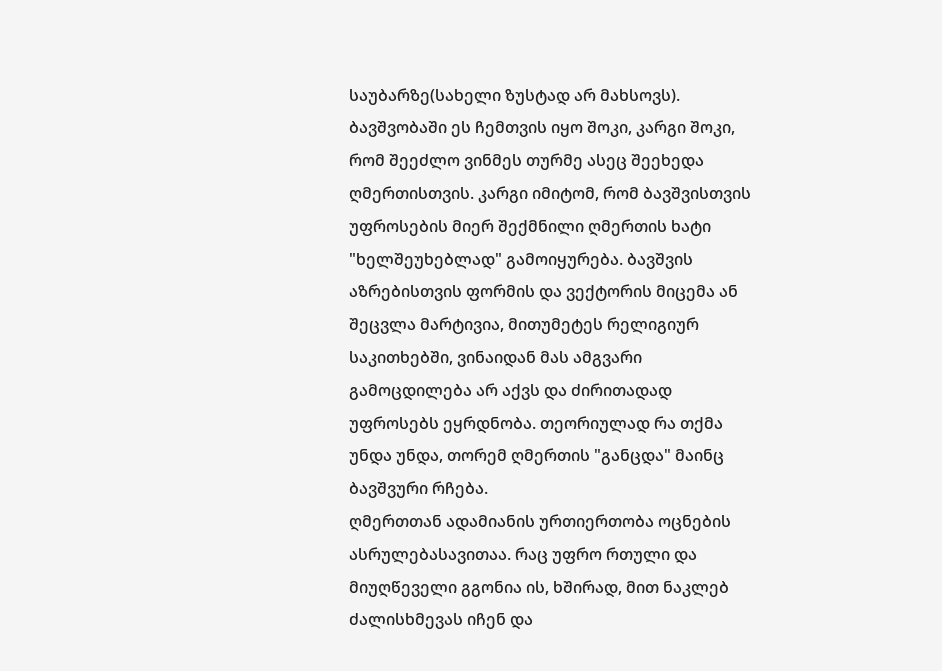საუბარზე(სახელი ზუსტად არ მახსოვს). ბავშვობაში ეს ჩემთვის იყო შოკი, კარგი შოკი, რომ შეეძლო ვინმეს თურმე ასეც შეეხედა ღმერთისთვის. კარგი იმიტომ, რომ ბავშვისთვის უფროსების მიერ შექმნილი ღმერთის ხატი "ხელშეუხებლად" გამოიყურება. ბავშვის აზრებისთვის ფორმის და ვექტორის მიცემა ან შეცვლა მარტივია, მითუმეტეს რელიგიურ საკითხებში, ვინაიდან მას ამგვარი გამოცდილება არ აქვს და ძირითადად უფროსებს ეყრდნობა. თეორიულად რა თქმა უნდა უნდა, თორემ ღმერთის "განცდა" მაინც ბავშვური რჩება.
ღმერთთან ადამიანის ურთიერთობა ოცნების ასრულებასავითაა. რაც უფრო რთული და მიუღწეველი გგონია ის, ხშირად, მით ნაკლებ ძალისხმევას იჩენ და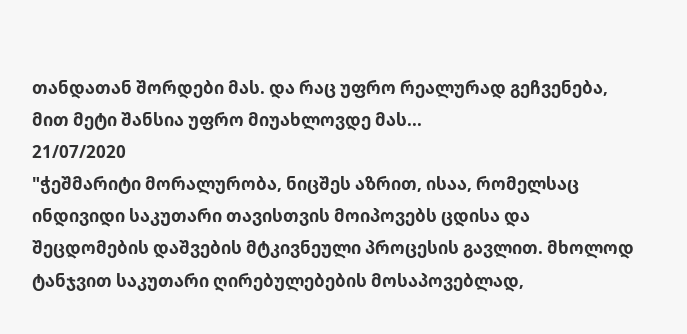თანდათან შორდები მას. და რაც უფრო რეალურად გეჩვენება, მით მეტი შანსია უფრო მიუახლოვდე მას...
21/07/2020
"ჭეშმარიტი მორალურობა, ნიცშეს აზრით, ისაა, რომელსაც ინდივიდი საკუთარი თავისთვის მოიპოვებს ცდისა და შეცდომების დაშვების მტკივნეული პროცესის გავლით. მხოლოდ ტანჯვით საკუთარი ღირებულებების მოსაპოვებლად,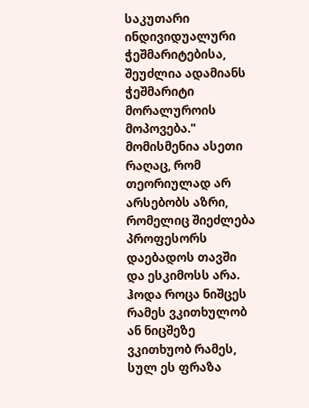საკუთარი ინდივიდუალური ჭეშმარიტებისა, შეუძლია ადამიანს ჭეშმარიტი მორალუროის მოპოვება."
მომისმენია ასეთი რაღაც, რომ თეორიულად არ არსებობს აზრი, რომელიც შიეძლება პროფესორს დაებადოს თავში და ესკიმოსს არა. ჰოდა როცა ნიშცეს რამეს ვკითხულობ ან ნიცშეზე ვკითხუობ რამეს, სულ ეს ფრაზა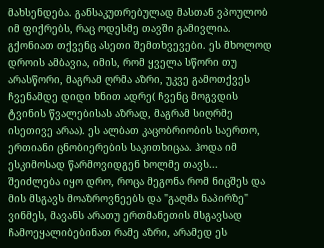მახსენდება. განსაკუთრებულად მასთან ვპოულობ იმ ფიქრებს, რაც ოდესმე თავში გამივლია. გქონიათ თქვენც ასეთი შემთხვევები. ეს მხოლოდ დროის ამბავია, იმის, რომ ყველა სწორი თუ არასწორი, მაგრამ ღრმა აზრი, უკვე გამოთქვეს ჩვენამდე დიდი ხნით ადრე( ჩვენც მოგვდის ტვინის წვალებისას აზრად, მაგრამ სიღრმე ისეთივე არაა). ეს ალბათ კაცობრიობის საერთო, ერთიანი ცნობიერების საკითხიცაა. ჰოდა იმ ესკიმოსად წარმოვიდგენ ხოლმე თავს...
შეიძლება იყო დრო, როცა მეგონა რომ ნიცშეს და მის მსგავს მოაზროვნეებს და "გაღმა ნაპირზე" ვინმეს, მავანს არათუ ერთმანეთის მსგავსად ჩამოეყალიბებინათ რამე აზრი, არამედ ეს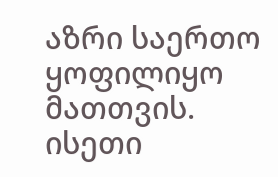აზრი საერთო ყოფილიყო მათთვის. ისეთი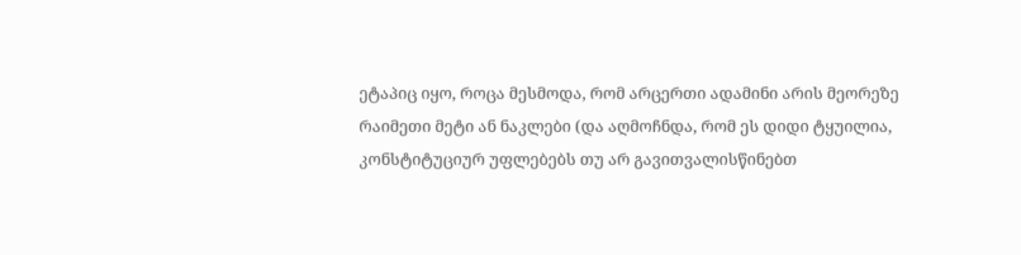ეტაპიც იყო, როცა მესმოდა, რომ არცერთი ადამინი არის მეორეზე რაიმეთი მეტი ან ნაკლები (და აღმოჩნდა, რომ ეს დიდი ტყუილია, კონსტიტუციურ უფლებებს თუ არ გავითვალისწინებთ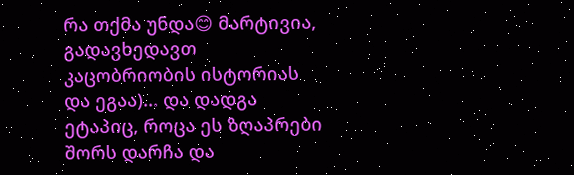რა თქმა უნდა😊 მარტივია, გადავხედავთ კაცობრიობის ისტორიას და ეგაა)... და დადგა ეტაპიც, როცა ეს ზღაპრები შორს დარჩა და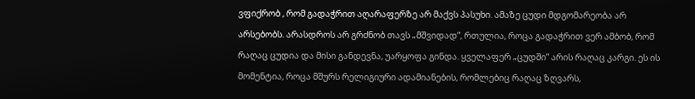ვფიქრობ , რომ გადაჭრით აღარაფერზე არ მაქვს პასუხი. ამაზე ცუდი მდგომარეობა არ არსებობს. არასდროს არ გრძნობ თავს „მშვიდად“, რთულია, როცა გადაჭრით ვერ ამბობ, რომ რაღაც ცუდია და მისი განდევნა, უარყოფა გინდა. ყველაფერ „ცუდში“ არის რაღაც კარგი. ეს ის მომენტია, როცა მშურს რელიგიური ადამიანების, რომლებიც რაღაც ზღვარს,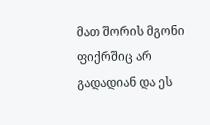მათ შორის მგონი ფიქრშიც არ გადადიან და ეს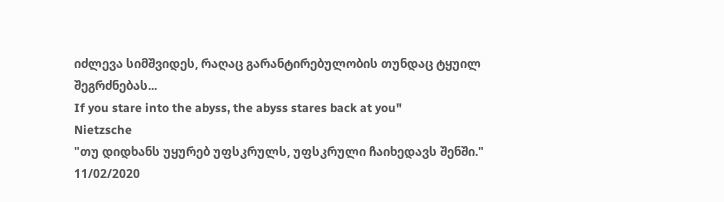იძლევა სიმშვიდეს, რაღაც გარანტირებულობის თუნდაც ტყუილ შეგრძნებას...
If you stare into the abyss, the abyss stares back at you"
Nietzsche
"თუ დიდხანს უყურებ უფსკრულს, უფსკრული ჩაიხედავს შენში."
11/02/2020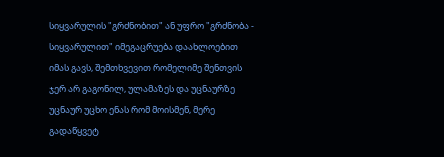სიყვარულის "გრძნობით" ან უფრო "გრძნობა - სიყვარულით" იმეგაცრუება დაახლოებით იმას გავს, შემთხვევით რომელიმე შენთვის ჯერ არ გაგონილ, ულამაზეს და უცნაურზე უცნაურ უცხო ენას რომ მოისმენ, მერე გადაწყვეტ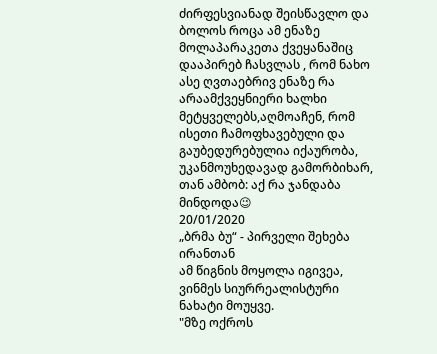ძირფესვიანად შეისწავლო და ბოლოს როცა ამ ენაზე მოლაპარაკეთა ქვეყანაშიც დააპირებ ჩასვლას , რომ ნახო ასე ღვთაებრივ ენაზე რა არაამქვეყნიერი ხალხი მეტყველებს,აღმოაჩენ, რომ ისეთი ჩამოფხავებული და გაუბედურებულია იქაურობა, უკანმოუხედავად გამორბიხარ, თან ამბობ: აქ რა ჯანდაბა მინდოდა😉
20/01/2020
„ბრმა ბუ“ - პირველი შეხება ირანთან
ამ წიგნის მოყოლა იგივეა, ვინმეს სიურრეალისტური ნახატი მოუყვე.
"მზე ოქროს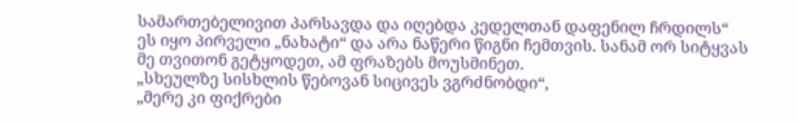სამართებელივით პარსავდა და იღებდა კედელთან დაფენილ ჩრდილს“
ეს იყო პირველი „ნახატი“ და არა ნაწერი წიგნი ჩემთვის. სანამ ორ სიტყვას მე თვითონ გეტყოდეთ, ამ ფრაზებს მოუსმინეთ.
„სხეულზე სისხლის წებოვან სიცივეს ვგრძნობდი“,
„მერე კი ფიქრები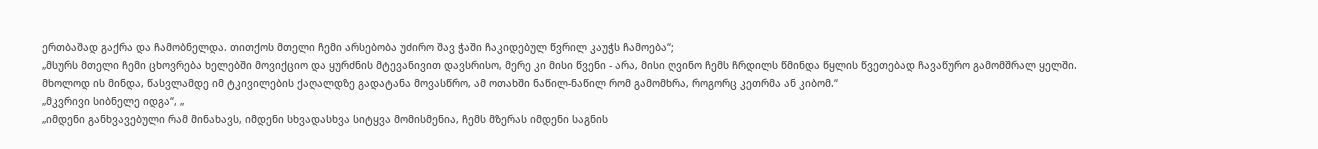ერთბაშად გაქრა და ჩამობნელდა. თითქოს მთელი ჩემი არსებობა უძირო შავ ჭაში ჩაკიდებულ წვრილ კაუჭს ჩამოება“;
„მსურს მთელი ჩემი ცხოვრება ხელებში მოვიქციო და ყურძნის მტევანივით დავსრისო, მერე კი მისი წვენი - არა, მისი ღვინო ჩემს ჩრდილს წმინდა წყლის წვეთებად ჩავაწურო გამომშრალ ყელში. მხოლოდ ის მინდა, წასვლამდე იმ ტკივილების ქაღალდზე გადატანა მოვასწრო, ამ ოთახში ნაწილ-ნაწილ რომ გამომხრა, როგორც კეთრმა ან კიბომ.“
„მკვრივი სიბნელე იდგა“, „
„იმდენი განხვავებული რამ მინახავს, იმდენი სხვადასხვა სიტყვა მომისმენია, ჩემს მზერას იმდენი საგნის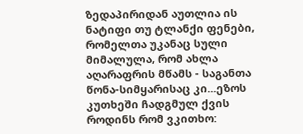ზედაპირიდან აუთლია ის ნატიფი თუ ტლანქი ფენები, რომელთა უკანაც სული მიმალულა, რომ ახლა აღარაფრის მწამს - საგანთა წონა-სიმყარისაც კი...ეზოს კუთხეში ჩადგმულ ქვის როდინს რომ ვკითხო: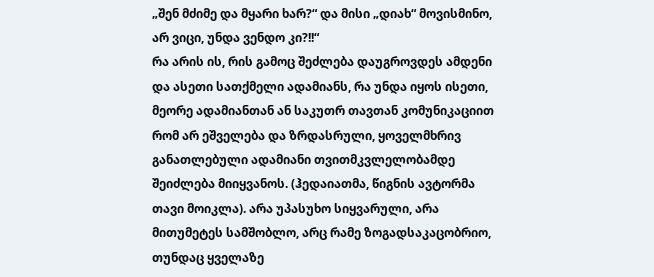„შენ მძიმე და მყარი ხარ?“ და მისი „დიახ“ მოვისმინო, არ ვიცი, უნდა ვენდო კი?!!“
რა არის ის, რის გამოც შეძლება დაუგროვდეს ამდენი და ასეთი სათქმელი ადამიანს, რა უნდა იყოს ისეთი, მეორე ადამიანთან ან საკუთრ თავთან კომუნიკაციით რომ არ ეშველება და ზრდასრული, ყოველმხრივ განათლებული ადამიანი თვითმკვლელობამდე შეიძლება მიიყვანოს. (ჰედაიათმა, წიგნის ავტორმა თავი მოიკლა). არა უპასუხო სიყვარული, არა მითუმეტეს სამშობლო, არც რამე ზოგადსაკაცობრიო, თუნდაც ყველაზე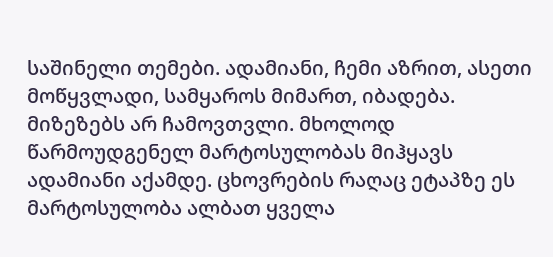საშინელი თემები. ადამიანი, ჩემი აზრით, ასეთი მოწყვლადი, სამყაროს მიმართ, იბადება. მიზეზებს არ ჩამოვთვლი. მხოლოდ წარმოუდგენელ მარტოსულობას მიჰყავს ადამიანი აქამდე. ცხოვრების რაღაც ეტაპზე ეს მარტოსულობა ალბათ ყველა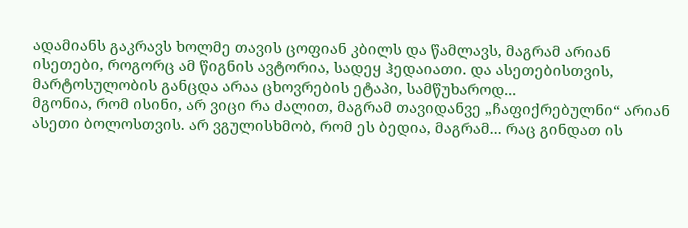ადამიანს გაკრავს ხოლმე თავის ცოფიან კბილს და წამლავს, მაგრამ არიან ისეთები, როგორც ამ წიგნის ავტორია, სადეყ ჰედაიათი. და ასეთებისთვის, მარტოსულობის განცდა არაა ცხოვრების ეტაპი, სამწუხაროდ...
მგონია, რომ ისინი, არ ვიცი რა ძალით, მაგრამ თავიდანვე „ჩაფიქრებულნი“ არიან ასეთი ბოლოსთვის. არ ვგულისხმობ, რომ ეს ბედია, მაგრამ... რაც გინდათ ის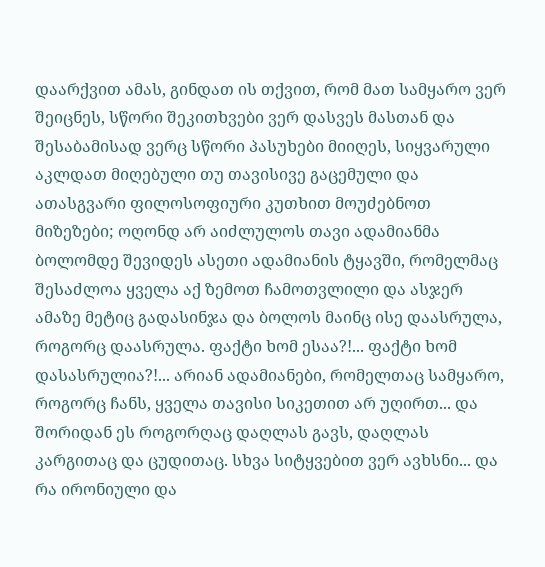დაარქვით ამას, გინდათ ის თქვით, რომ მათ სამყარო ვერ შეიცნეს, სწორი შეკითხვები ვერ დასვეს მასთან და შესაბამისად ვერც სწორი პასუხები მიიღეს, სიყვარული აკლდათ მიღებული თუ თავისივე გაცემული და ათასგვარი ფილოსოფიური კუთხით მოუძებნოთ მიზეზები; ოღონდ არ აიძლულოს თავი ადამიანმა ბოლომდე შევიდეს ასეთი ადამიანის ტყავში, რომელმაც შესაძლოა ყველა აქ ზემოთ ჩამოთვლილი და ასჯერ ამაზე მეტიც გადასინჯა და ბოლოს მაინც ისე დაასრულა, როგორც დაასრულა. ფაქტი ხომ ესაა?!... ფაქტი ხომ დასასრულია?!... არიან ადამიანები, რომელთაც სამყარო, როგორც ჩანს, ყველა თავისი სიკეთით არ უღირთ... და შორიდან ეს როგორღაც დაღლას გავს, დაღლას კარგითაც და ცუდითაც. სხვა სიტყვებით ვერ ავხსნი... და რა ირონიული და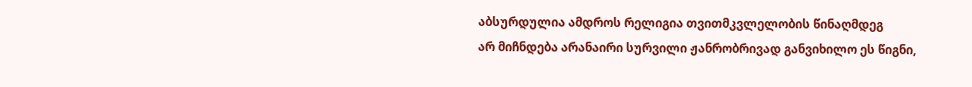აბსურდულია ამდროს რელიგია თვითმკვლელობის წინაღმდეგ
არ მიჩნდება არანაირი სურვილი ჟანრობრივად განვიხილო ეს წიგნი,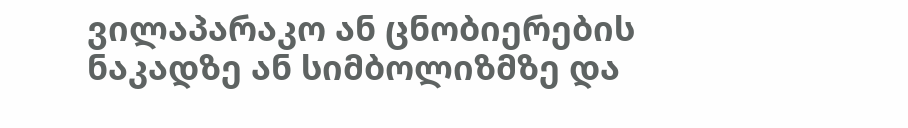ვილაპარაკო ან ცნობიერების ნაკადზე ან სიმბოლიზმზე და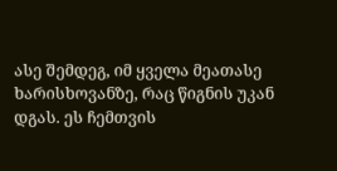ასე შემდეგ, იმ ყველა მეათასე ხარისხოვანზე, რაც წიგნის უკან დგას. ეს ჩემთვის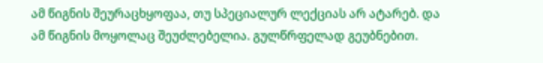ამ წიგნის შეურაცხყოფაა, თუ სპეციალურ ლექციას არ ატარებ. და ამ წიგნის მოყოლაც შეუძლებელია. გულწრფელად გეუბნებით.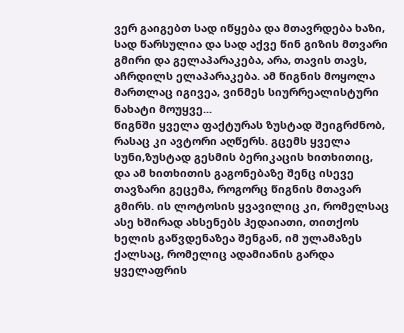ვერ გაიგებთ სად იწყება და მთავრდება ხაზი, სად წარსულია და სად აქვე წინ გიზის მთვარი გმირი და გელაპარაკება, არა, თავის თავს, აჩრდილს ელაპარაკება. ამ წიგნის მოყოლა მართლაც იგივეა, ვინმეს სიურრეალისტური ნახატი მოუყვე...
წიგნში ყველა ფაქტურას ზუსტად შეიგრძნობ, რასაც კი ავტორი აღწერს. გცემს ყველა სუნი,ზუსტად გესმის ბერიკაცის ხითხითიც, და ამ ხითხითის გაგონებაზე შენც ისევე თავზარი გეცემა, როგორც წიგნის მთავარ გმირს. ის ლოტოსის ყვავილიც კი, რომელსაც ასე ხშირად ახსენებს ჰედაიათი, თითქოს ხელის გაწვდენაზეა შენგან, იმ ულამაზეს ქალსაც, რომელიც ადამიანის გარდა ყველაფრის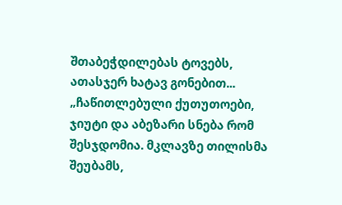შთაბეჭდილებას ტოვებს, ათასჯერ ხატავ გონებით...
„ჩაწითლებული ქუთუთოები, ჯიუტი და აბეზარი სნება რომ შესჯდომია. მკლავზე თილისმა შეუბამს,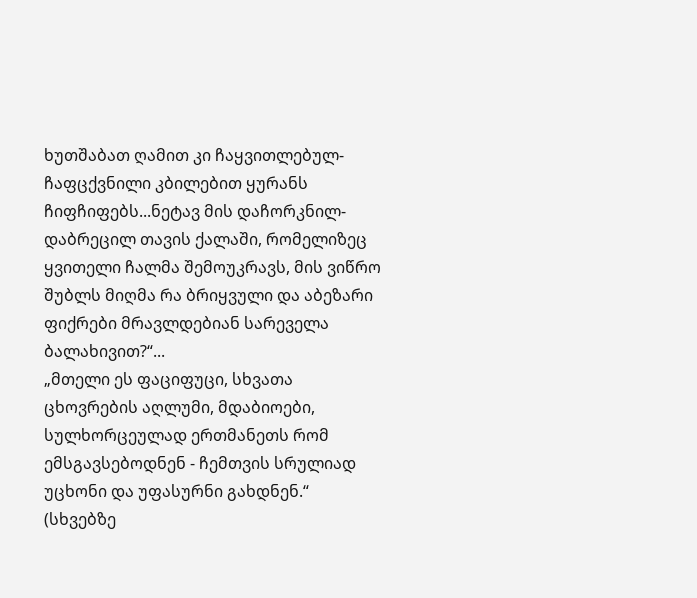ხუთშაბათ ღამით კი ჩაყვითლებულ-ჩაფცქვნილი კბილებით ყურანს ჩიფჩიფებს...ნეტავ მის დაჩორკნილ-დაბრეცილ თავის ქალაში, რომელიზეც ყვითელი ჩალმა შემოუკრავს, მის ვიწრო შუბლს მიღმა რა ბრიყვული და აბეზარი ფიქრები მრავლდებიან სარეველა ბალახივით?“...
„მთელი ეს ფაციფუცი, სხვათა ცხოვრების აღლუმი, მდაბიოები, სულხორცეულად ერთმანეთს რომ ემსგავსებოდნენ - ჩემთვის სრულიად უცხონი და უფასურნი გახდნენ.“ (სხვებზე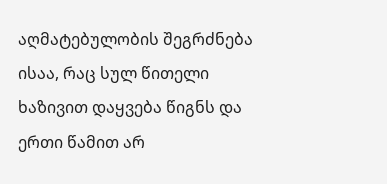აღმატებულობის შეგრძნება ისაა, რაც სულ წითელი ხაზივით დაყვება წიგნს და ერთი წამით არ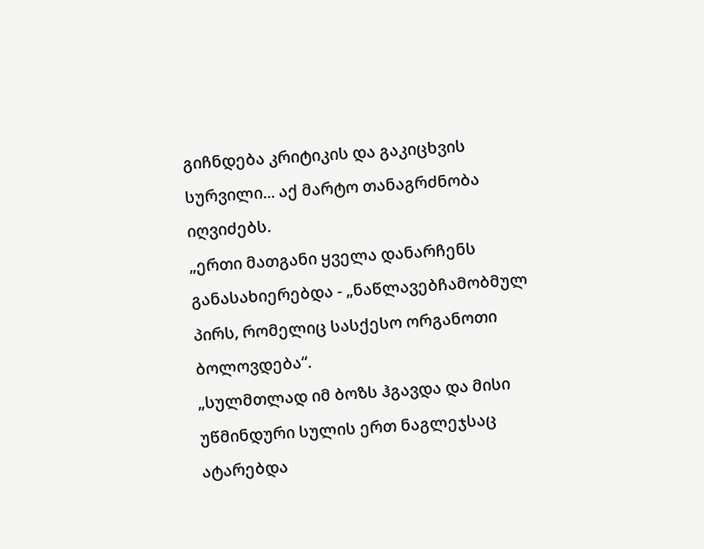გიჩნდება კრიტიკის და გაკიცხვის სურვილი... აქ მარტო თანაგრძნობა იღვიძებს.
„ერთი მათგანი ყველა დანარჩენს განასახიერებდა - „ნაწლავებჩამობმულ პირს, რომელიც სასქესო ორგანოთი ბოლოვდება“.
„სულმთლად იმ ბოზს ჰგავდა და მისი უწმინდური სულის ერთ ნაგლეჯსაც ატარებდა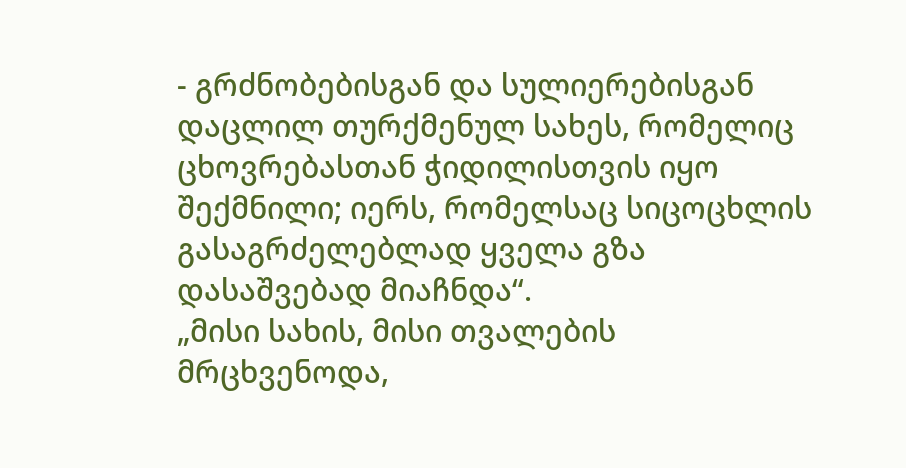- გრძნობებისგან და სულიერებისგან დაცლილ თურქმენულ სახეს, რომელიც ცხოვრებასთან ჭიდილისთვის იყო შექმნილი; იერს, რომელსაც სიცოცხლის გასაგრძელებლად ყველა გზა დასაშვებად მიაჩნდა“.
„მისი სახის, მისი თვალების მრცხვენოდა,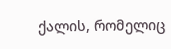ქალის, რომელიც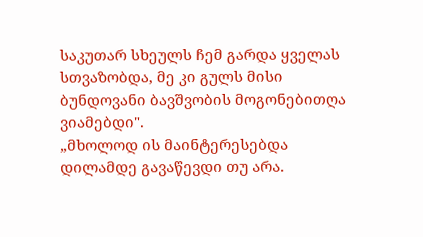საკუთარ სხეულს ჩემ გარდა ყველას სთვაზობდა, მე კი გულს მისი ბუნდოვანი ბავშვობის მოგონებითღა ვიამებდი".
„მხოლოდ ის მაინტერესებდა დილამდე გავაწევდი თუ არა.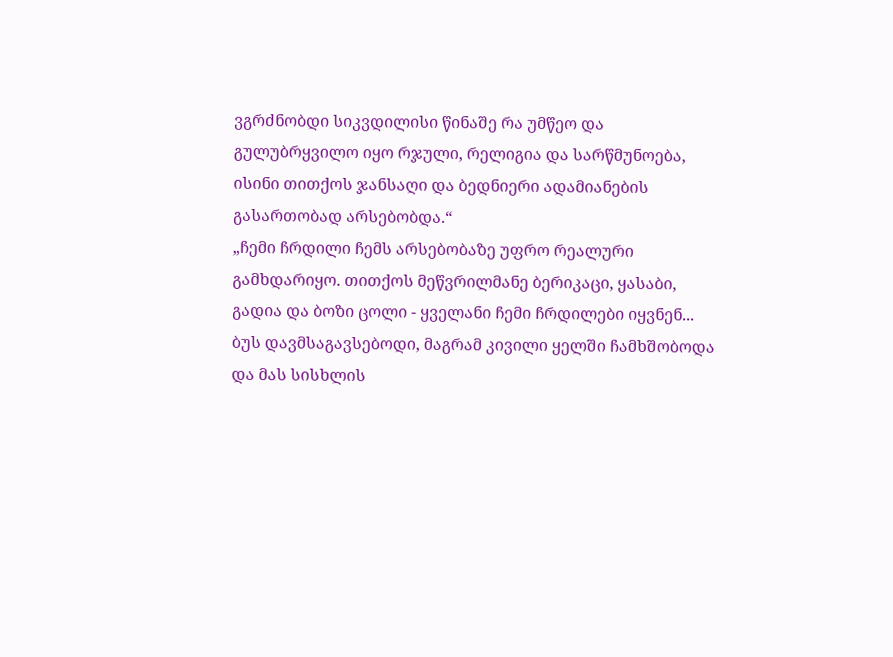ვგრძნობდი სიკვდილისი წინაშე რა უმწეო და გულუბრყვილო იყო რჯული, რელიგია და სარწმუნოება, ისინი თითქოს ჯანსაღი და ბედნიერი ადამიანების გასართობად არსებობდა.“
„ჩემი ჩრდილი ჩემს არსებობაზე უფრო რეალური გამხდარიყო. თითქოს მეწვრილმანე ბერიკაცი, ყასაბი, გადია და ბოზი ცოლი - ყველანი ჩემი ჩრდილები იყვნენ... ბუს დავმსაგავსებოდი, მაგრამ კივილი ყელში ჩამხშობოდა და მას სისხლის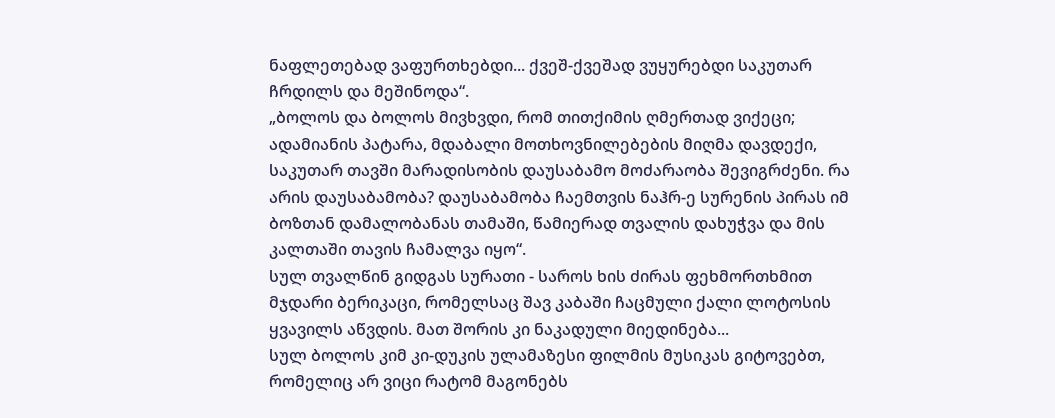ნაფლეთებად ვაფურთხებდი... ქვეშ-ქვეშად ვუყურებდი საკუთარ ჩრდილს და მეშინოდა“.
„ბოლოს და ბოლოს მივხვდი, რომ თითქიმის ღმერთად ვიქეცი; ადამიანის პატარა, მდაბალი მოთხოვნილებების მიღმა დავდექი, საკუთარ თავში მარადისობის დაუსაბამო მოძარაობა შევიგრძენი. რა არის დაუსაბამობა? დაუსაბამობა ჩაემთვის ნაჰრ-ე სურენის პირას იმ ბოზთან დამალობანას თამაში, წამიერად თვალის დახუჭვა და მის კალთაში თავის ჩამალვა იყო“.
სულ თვალწინ გიდგას სურათი - საროს ხის ძირას ფეხმორთხმით მჯდარი ბერიკაცი, რომელსაც შავ კაბაში ჩაცმული ქალი ლოტოსის ყვავილს აწვდის. მათ შორის კი ნაკადული მიედინება...
სულ ბოლოს კიმ კი-დუკის ულამაზესი ფილმის მუსიკას გიტოვებთ, რომელიც არ ვიცი რატომ მაგონებს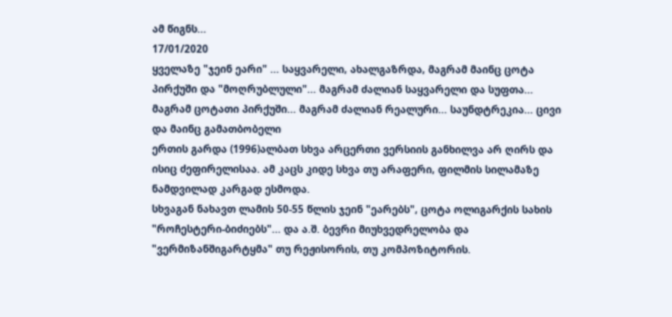ამ წიგნს...
17/01/2020
ყველაზე "ჯეინ ეარი" ... საყვარელი, ახალგაზრდა, მაგრამ მაინც ცოტა პირქუში და "მოღრუბლული"... მაგრამ ძალიან საყვარელი და სუფთა... მაგრამ ცოტათი პირქუში... მაგრამ ძალიან რეალური... საუნდტრეკია... ცივი და მაინც გამათბობელი
ერთის გარდა (1996)ალბათ სხვა არცერთი ვერსიის განხილვა არ ღირს და ისიც ძეფირელისაა. ამ კაცს კიდე სხვა თუ არაფერი, ფილმის სილამაზე ნამდვილად კარგად ესმოდა.
სხვაგან ნახავთ ლამის 50-55 წლის ჯეინ "ეარებს", ცოტა ოლიგარქის სახის "როჩესტერი-ბიძიებს"... და ა.შ. ბევრი მიუხვედრელობა და "ვერმიზანშიგარტყმა" თუ რეჟისორის, თუ კომპოზიტორის.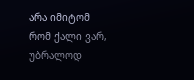არა იმიტომ რომ ქალი ვარ, უბრალოდ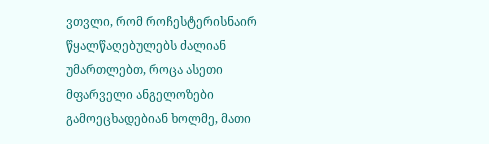ვთვლი, რომ როჩესტერისნაირ წყალწაღებულებს ძალიან უმართლებთ, როცა ასეთი მფარველი ანგელოზები გამოეცხადებიან ხოლმე, მათი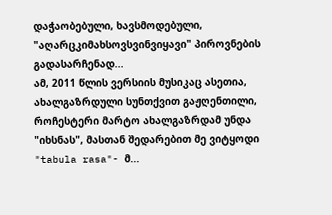დაჭაობებული, ხავსმოდებული, "აღარცკიმახსოვსვინვიყავი" პიროვნების გადასარჩენად...
ამ, 2011 წლის ვერსიის მუსიკაც ასეთია, ახალგაზრდული სუნთქვით გაჟღენთილი, როჩესტერი მარტო ახალგაზრდამ უნდა "იხსნას", მასთან შედარებით მე ვიტყოდი "tabula rasa"- მ...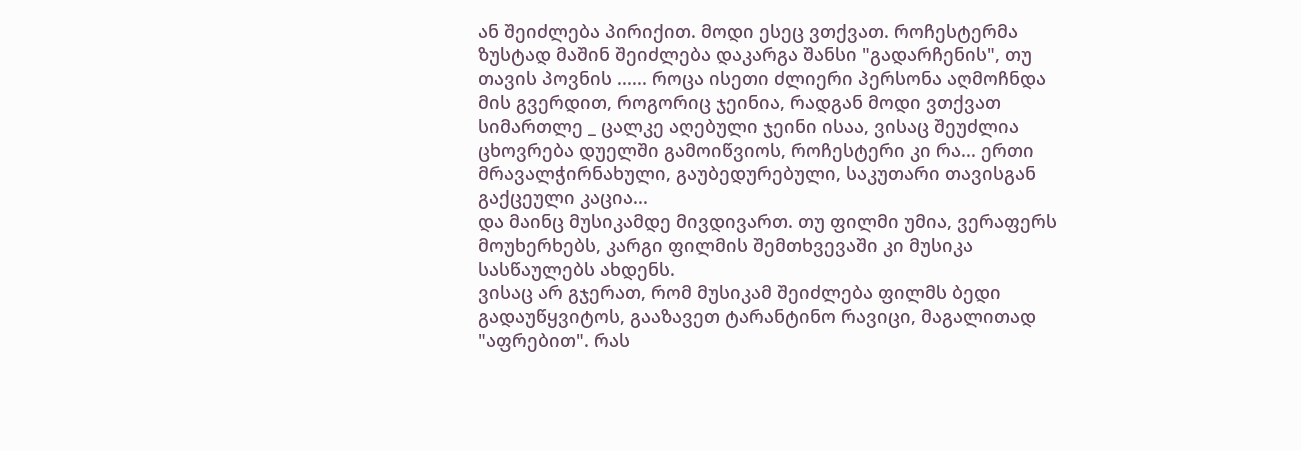ან შეიძლება პირიქით. მოდი ესეც ვთქვათ. როჩესტერმა ზუსტად მაშინ შეიძლება დაკარგა შანსი "გადარჩენის", თუ თავის პოვნის ...... როცა ისეთი ძლიერი პერსონა აღმოჩნდა მის გვერდით, როგორიც ჯეინია, რადგან მოდი ვთქვათ სიმართლე _ ცალკე აღებული ჯეინი ისაა, ვისაც შეუძლია ცხოვრება დუელში გამოიწვიოს, როჩესტერი კი რა... ერთი მრავალჭირნახული, გაუბედურებული, საკუთარი თავისგან გაქცეული კაცია...
და მაინც მუსიკამდე მივდივართ. თუ ფილმი უმია, ვერაფერს მოუხერხებს, კარგი ფილმის შემთხვევაში კი მუსიკა სასწაულებს ახდენს.
ვისაც არ გჯერათ, რომ მუსიკამ შეიძლება ფილმს ბედი გადაუწყვიტოს, გააზავეთ ტარანტინო რავიცი, მაგალითად "აფრებით". რას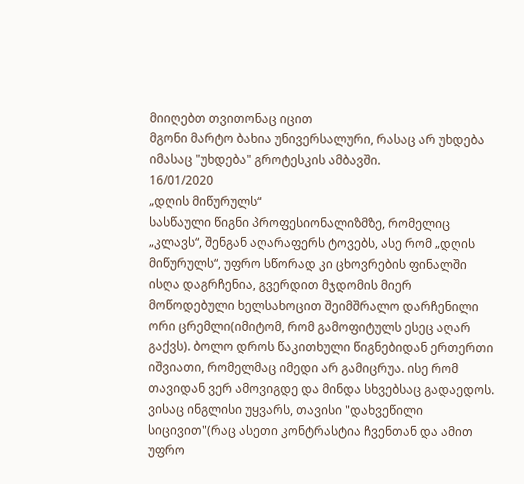მიიღებთ თვითონაც იცით
მგონი მარტო ბახია უნივერსალური, რასაც არ უხდება იმასაც "უხდება" გროტესკის ამბავში.
16/01/2020
„დღის მიწურულს“
სასწაული წიგნი პროფესიონალიზმზე, რომელიც „კლავს“, შენგან აღარაფერს ტოვებს, ასე რომ „დღის მიწურულს“, უფრო სწორად კი ცხოვრების ფინალში ისღა დაგრჩენია, გვერდით მჯდომის მიერ მოწოდებული ხელსახოცით შეიმშრალო დარჩენილი ორი ცრემლი(იმიტომ, რომ გამოფიტულს ესეც აღარ გაქვს). ბოლო დროს წაკითხული წიგნებიდან ერთერთი იშვიათი, რომელმაც იმედი არ გამიცრუა. ისე რომ თავიდან ვერ ამოვიგდე და მინდა სხვებსაც გადაედოს. ვისაც ინგლისი უყვარს, თავისი "დახვეწილი სიცივით"(რაც ასეთი კონტრასტია ჩვენთან და ამით უფრო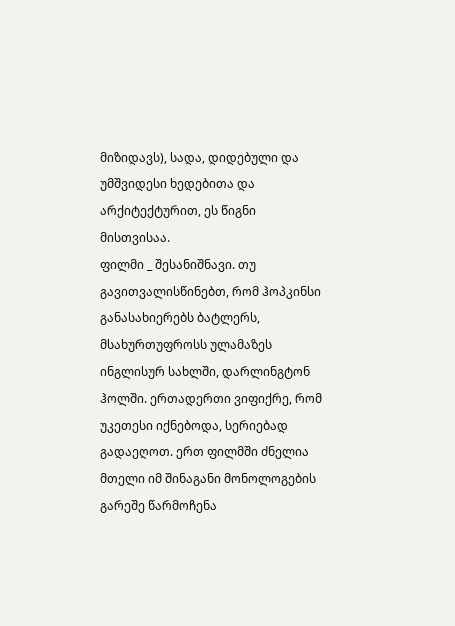მიზიდავს), სადა, დიდებული და უმშვიდესი ხედებითა და არქიტექტურით, ეს წიგნი მისთვისაა.
ფილმი _ შესანიშნავი. თუ გავითვალისწინებთ, რომ ჰოპკინსი განასახიერებს ბატლერს, მსახურთუფროსს ულამაზეს ინგლისურ სახლში, დარლინგტონ ჰოლში. ერთადერთი ვიფიქრე, რომ უკეთესი იქნებოდა, სერიებად გადაეღოთ. ერთ ფილმში ძნელია მთელი იმ შინაგანი მონოლოგების გარეშე წარმოჩენა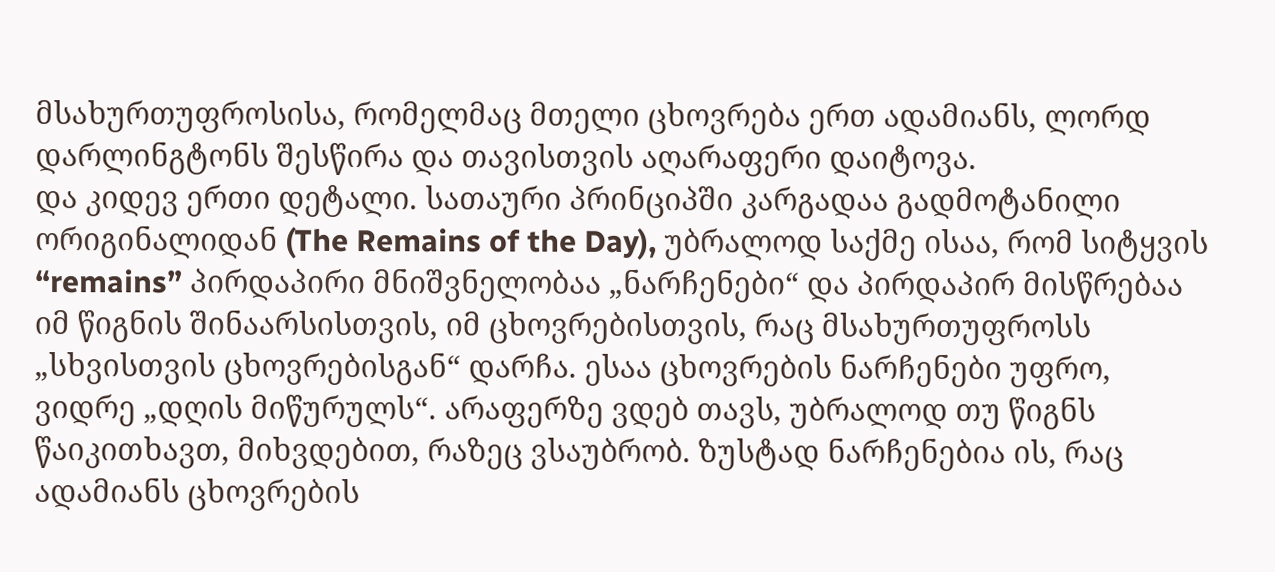მსახურთუფროსისა, რომელმაც მთელი ცხოვრება ერთ ადამიანს, ლორდ დარლინგტონს შესწირა და თავისთვის აღარაფერი დაიტოვა.
და კიდევ ერთი დეტალი. სათაური პრინციპში კარგადაა გადმოტანილი ორიგინალიდან (The Remains of the Day), უბრალოდ საქმე ისაა, რომ სიტყვის “remains” პირდაპირი მნიშვნელობაა „ნარჩენები“ და პირდაპირ მისწრებაა იმ წიგნის შინაარსისთვის, იმ ცხოვრებისთვის, რაც მსახურთუფროსს „სხვისთვის ცხოვრებისგან“ დარჩა. ესაა ცხოვრების ნარჩენები უფრო, ვიდრე „დღის მიწურულს“. არაფერზე ვდებ თავს, უბრალოდ თუ წიგნს წაიკითხავთ, მიხვდებით, რაზეც ვსაუბრობ. ზუსტად ნარჩენებია ის, რაც ადამიანს ცხოვრების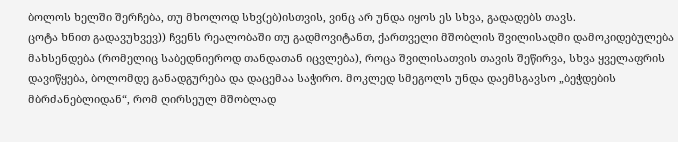ბოლოს ხელში შერჩება, თუ მხოლოდ სხვ(ებ)ისთვის, ვინც არ უნდა იყოს ეს სხვა, გადადებს თავს.
ცოტა ხნით გადავუხვევ)) ჩვენს რეალობაში თუ გადმოვიტანთ, ქართველი მშობლის შვილისადმი დამოკიდებულება მახსენდება (რომელიც საბედნიეროდ თანდათან იცვლება), როცა შვილისათვის თავის შეწირვა, სხვა ყველაფრის დავიწყება, ბოლომდე განადგურება და დაცემაა საჭირო. მოკლედ სმეგოლს უნდა დაემსგავსო „ბეჭდების მბრძანებლიდან“, რომ ღირსეულ მშობლად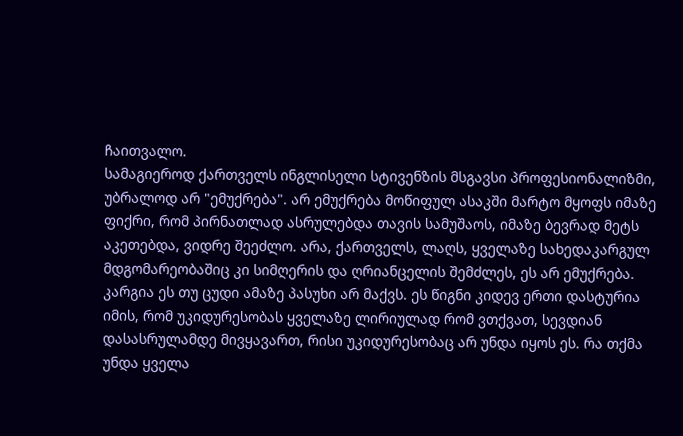ჩაითვალო.
სამაგიეროდ ქართველს ინგლისელი სტივენზის მსგავსი პროფესიონალიზმი, უბრალოდ არ "ემუქრება". არ ემუქრება მოწიფულ ასაკში მარტო მყოფს იმაზე ფიქრი, რომ პირნათლად ასრულებდა თავის სამუშაოს, იმაზე ბევრად მეტს აკეთებდა, ვიდრე შეეძლო. არა, ქართველს, ლაღს, ყველაზე სახედაკარგულ მდგომარეობაშიც კი სიმღერის და ღრიანცელის შემძლეს, ეს არ ემუქრება. კარგია ეს თუ ცუდი ამაზე პასუხი არ მაქვს. ეს წიგნი კიდევ ერთი დასტურია იმის, რომ უკიდურესობას ყველაზე ლირიულად რომ ვთქვათ, სევდიან დასასრულამდე მივყავართ, რისი უკიდურესობაც არ უნდა იყოს ეს. რა თქმა უნდა ყველა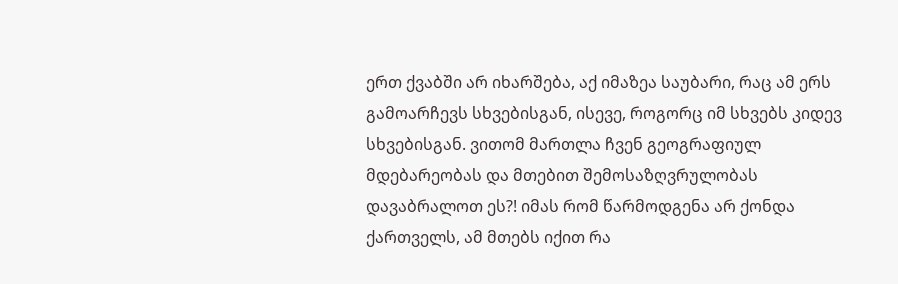ერთ ქვაბში არ იხარშება, აქ იმაზეა საუბარი, რაც ამ ერს გამოარჩევს სხვებისგან, ისევე, როგორც იმ სხვებს კიდევ სხვებისგან. ვითომ მართლა ჩვენ გეოგრაფიულ მდებარეობას და მთებით შემოსაზღვრულობას დავაბრალოთ ეს?! იმას რომ წარმოდგენა არ ქონდა ქართველს, ამ მთებს იქით რა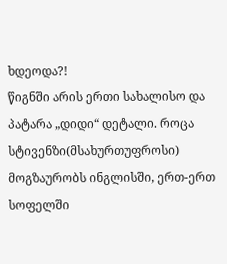ხდეოდა?!
წიგნში არის ერთი სახალისო და პატარა „დიდი“ დეტალი. როცა სტივენზი(მსახურთუფროსი) მოგზაურობს ინგლისში, ერთ-ერთ სოფელში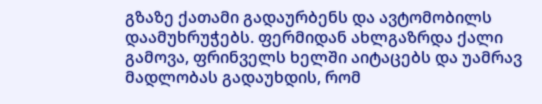გზაზე ქათამი გადაურბენს და ავტომობილს დაამუხრუჭებს. ფერმიდან ახლგაზრდა ქალი გამოვა, ფრინველს ხელში აიტაცებს და უამრავ მადლობას გადაუხდის, რომ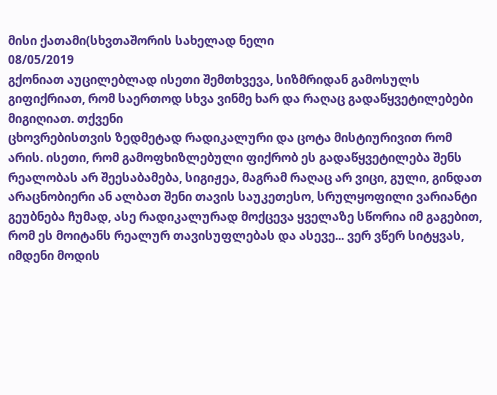მისი ქათამი(სხვთაშორის სახელად ნელი
08/05/2019
გქონიათ აუცილებლად ისეთი შემთხვევა, სიზმრიდან გამოსულს გიფიქრიათ, რომ საერთოდ სხვა ვინმე ხარ და რაღაც გადაწყვეტილებები მიგიღიათ. თქვენი
ცხოვრებისთვის ზედმეტად რადიკალური და ცოტა მისტიურივით რომ არის. ისეთი, რომ გამოფხიზლებული ფიქრობ ეს გადაწყვეტილება შენს რეალობას არ შეესაბამება, სიგიჟეა, მაგრამ რაღაც არ ვიცი, გული, გინდათ არაცნობიერი ან ალბათ შენი თავის საუკეთესო, სრულყოფილი ვარიანტი გეუბნება ჩუმად, ასე რადიკალურად მოქცევა ყველაზე სწორია იმ გაგებით, რომ ეს მოიტანს რეალურ თავისუფლებას და ასევე... ვერ ვწერ სიტყვას, იმდენი მოდის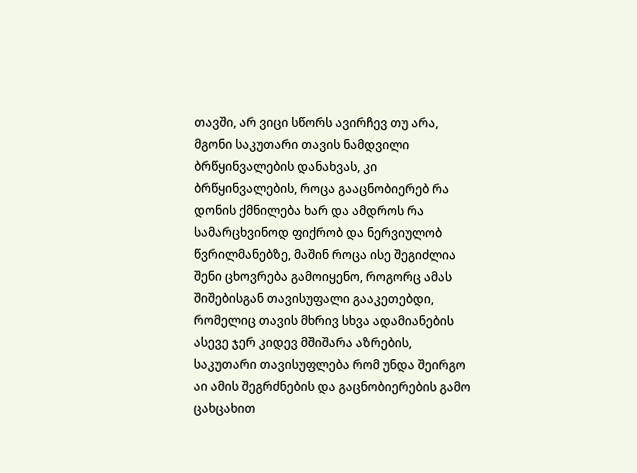თავში, არ ვიცი სწორს ავირჩევ თუ არა, მგონი საკუთარი თავის ნამდვილი ბრწყინვალების დანახვას, კი ბრწყინვალების, როცა გააცნობიერებ რა დონის ქმნილება ხარ და ამდროს რა სამარცხვინოდ ფიქრობ და ნერვიულობ წვრილმანებზე, მაშინ როცა ისე შეგიძლია შენი ცხოვრება გამოიყენო, როგორც ამას შიშებისგან თავისუფალი გააკეთებდი, რომელიც თავის მხრივ სხვა ადამიანების ასევე ჯერ კიდევ მშიშარა აზრების, საკუთარი თავისუფლება რომ უნდა შეირგო აი ამის შეგრძნების და გაცნობიერების გამო ცახცახით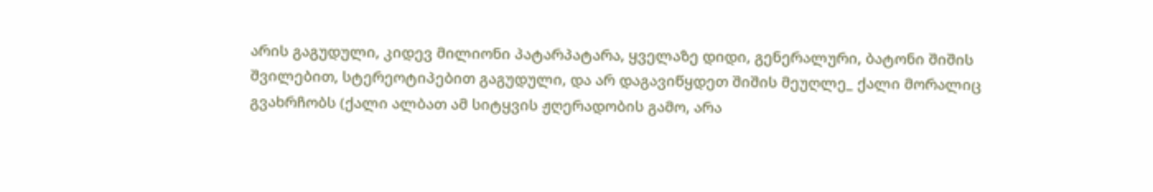არის გაგუდული, კიდევ მილიონი პატარპატარა, ყველაზე დიდი, გენერალური, ბატონი შიშის შვილებით, სტერეოტიპებით გაგუდული, და არ დაგავიწყდეთ შიშის მეუღლე_ ქალი მორალიც გვახრჩობს (ქალი ალბათ ამ სიტყვის ჟღერადობის გამო, არა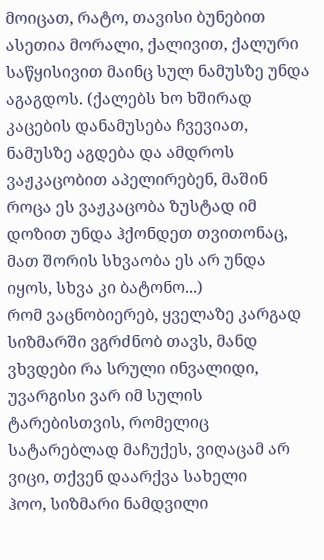მოიცათ, რატო, თავისი ბუნებით ასეთია მორალი, ქალივით, ქალური საწყისივით მაინც სულ ნამუსზე უნდა აგაგდოს. (ქალებს ხო ხშირად კაცების დანამუსება ჩვევიათ, ნამუსზე აგდება და ამდროს ვაჟკაცობით აპელირებენ, მაშინ როცა ეს ვაჟკაცობა ზუსტად იმ დოზით უნდა ჰქონდეთ თვითონაც, მათ შორის სხვაობა ეს არ უნდა იყოს, სხვა კი ბატონო...)
რომ ვაცნობიერებ, ყველაზე კარგად სიზმარში ვგრძნობ თავს, მანდ ვხვდები რა სრული ინვალიდი, უვარგისი ვარ იმ სულის ტარებისთვის, რომელიც სატარებლად მაჩუქეს, ვიღაცამ არ ვიცი, თქვენ დაარქვა სახელი
ჰოო, სიზმარი ნამდვილი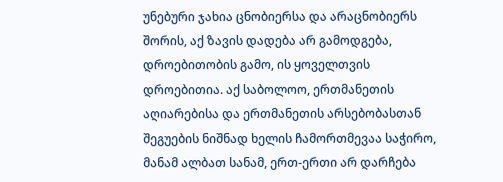უნებური ჯახია ცნობიერსა და არაცნობიერს შორის, აქ ზავის დადება არ გამოდგება, დროებითობის გამო, ის ყოველთვის დროებითია. აქ საბოლოო, ერთმანეთის აღიარებისა და ერთმანეთის არსებობასთან შეგუების ნიშნად ხელის ჩამორთმევაა საჭირო, მანამ ალბათ სანამ, ერთ-ერთი არ დარჩება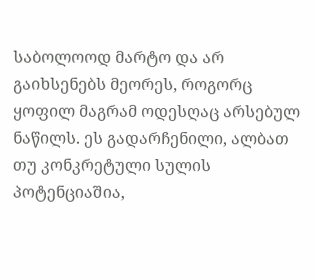საბოლოოდ მარტო და არ გაიხსენებს მეორეს, როგორც ყოფილ მაგრამ ოდესღაც არსებულ ნაწილს. ეს გადარჩენილი, ალბათ თუ კონკრეტული სულის პოტენციაშია,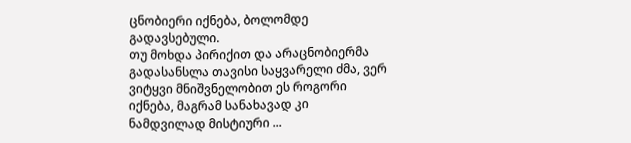ცნობიერი იქნება, ბოლომდე გადავსებული.
თუ მოხდა პირიქით და არაცნობიერმა გადასანსლა თავისი საყვარელი ძმა, ვერ ვიტყვი მნიშვნელობით ეს როგორი იქნება, მაგრამ სანახავად კი ნამდვილად მისტიური ...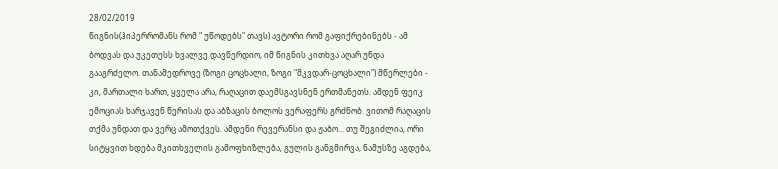28/02/2019
წიგნის(ჰიპერრომანს რომ " უწოდებს" თავს) ავტორი რომ გაფიქრებინებს - ამ ბოდვას და უკეთესს ხვალვე დავწერდიო, იმ წიგნის კითხვა აღარ უნდა გააგრძელო. თანამედროვე (ზოგი ცოცხალი, ზოგი "მკვდარ-ცოცხალი") მწერლები - კი, მართალი ხართ, ყველა არა, რაღაცით დაემსგავსნენ ერთმანეთს. ამდენ ფეიკ ემოციას ხარჯავენ წერისას და აბზაცის ბოლოს ვერაფერს გრძნობ. ვითომ რაღაცის თქმა უნდათ და ვერც ამოთქვეს. ამდენი რევერანსი და ჟაბო... თუ შეგიძლია, ორი სიტყვით ხდება მკითხველის გამოფხიზლება, გულის განგმირვა, ნამუსზე აგდება,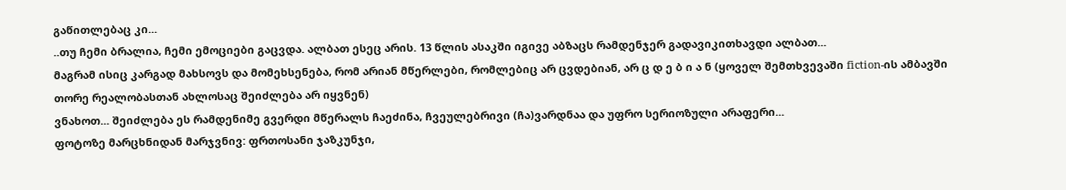გაწითლებაც კი...
..თუ ჩემი ბრალია, ჩემი ემოციები გაცვდა. ალბათ ესეც არის. 13 წლის ასაკში იგივე აბზაცს რამდენჯერ გადავიკითხავდი ალბათ...
მაგრამ ისიც კარგად მახსოვს და მომეხსენება, რომ არიან მწერლები, რომლებიც არ ცვდებიან, არ ც დ ე ბ ი ა ნ (ყოველ შემთხვევაში fiction-ის ამბავში თორე რეალობასთან ახლოსაც შეიძლება არ იყვნენ)
ვნახოთ... შეიძლება ეს რამდენიმე გვერდი მწერალს ჩაეძინა, ჩვეულებრივი (ჩა)ვარდნაა და უფრო სერიოზული არაფერი...
ფოტოზე მარცხნიდან მარჯვნივ: ფრთოსანი ჯაზკუნჯი,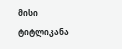მისი ტიტლიკანა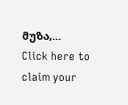მუზა,...
Click here to claim your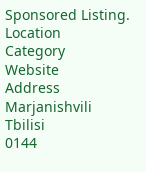Sponsored Listing.
Location
Category
Website
Address
Marjanishvili
Tbilisi
0144